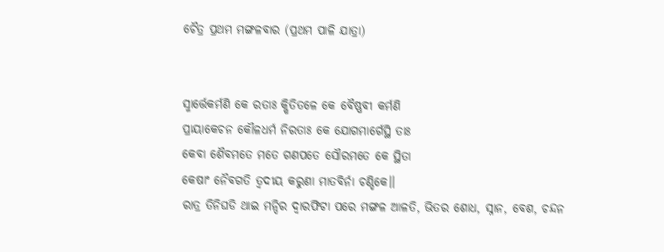ଚୈତ୍ର ପ୍ରଥମ ମଙ୍ଗଳବାର (ପ୍ରଥମ ପାଳି ଯାତ୍ରା)


ସ୍ମାର୍ତ୍ତେକର୍ମଣି କେ ରତାଃ କ୍ଷିତିତଳେ କେ ବୈଷ୍ଣବୀ କର୍ମଣି
ପ୍ରାୟାକେଚନ କୌଳଧର୍ମ ନିରତାଃ କେ ଯୋଗମାର୍ଗେସ୍ଥି ତାଃ
କେବା ଶୈବମତେ ମତେ ଗଣପତେ ସୌରମତେ କେ ସ୍ଥିତା
କେଷାଂ ନୈବଗତି ତ୍ୱଦୀୟ କରୁଣା ମାତବିର୍ନା ଚଣ୍ଡିକେ।।
ରାତ୍ର ତିନିଘଡି ଥାଇ ମନ୍ଦିର ଦ୍ବାରଫିଟା ପରେ ମଙ୍ଗଳ ଆଳତି, ଭିତର ଶୋଧ, ସ୍ନାନ, ବେଶ, ଚନ୍ଦନ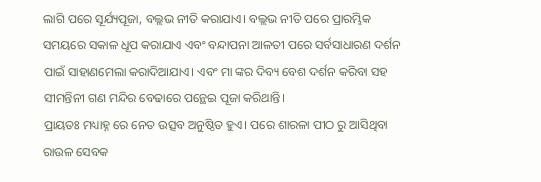ଲାଗି ପରେ ସୂର୍ଯ୍ୟପୂଜା, ବଲ୍ଲଭ ନୀତି କରାଯାଏ। ବଲ୍ଲଭ ନୀତି ପରେ ପ୍ରାରମ୍ଭିକ ସମୟରେ ସକାଳ ଧୂପ କରାଯାଏ ଏବଂ ବନ୍ଦାପନା ଆଳତୀ ପରେ ସର୍ବସାଧାରଣ ଦର୍ଶନ ପାଇଁ ସାହାଣମେଲା କରାଦିଆଯାଏ। ଏବଂ ମା ଙ୍କର ଦିବ୍ୟ ବେଶ ଦର୍ଶନ କରିବା ସହ ସୀମନ୍ତିନୀ ଗଣ ମନ୍ଦିର ବେଢାରେ ପନ୍ଥେଇ ପୂଜା କରିଥାନ୍ତି।
ପ୍ରାୟତଃ ମଧ୍ୟାହ୍ନ ରେ ନେତ ଉତ୍ସବ ଅନୁଷ୍ଠିତ ହୁଏ। ପରେ ଶାରଳା ପୀଠ ରୁ ଆସିଥିବା ରାଉଳ ସେବକ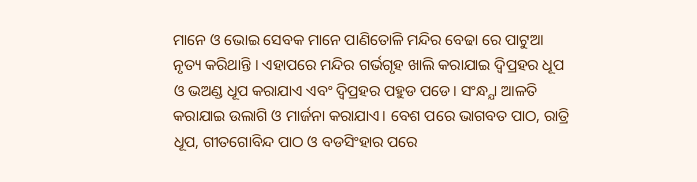ମାନେ ଓ ଭୋଇ ସେବକ ମାନେ ପାଣିତୋଳି ମନ୍ଦିର ବେଢା ରେ ପାଟୁଆ ନୃତ୍ୟ କରିଥାନ୍ତି । ଏହାପରେ ମନ୍ଦିର ଗର୍ଭଗୃହ ଖାଲି କରାଯାଇ ଦ୍ବିପ୍ରହର ଧୂପ ଓ ଭଅଣ୍ଡ ଧୂପ କରାଯାଏ ଏବଂ ଦ୍ବିପ୍ରହର ପହୁଡ ପଡେ। ସଂନ୍ଧ୍ଯା ଆଳତି କରାଯାଇ ଉଲାଗି ଓ ମାର୍ଜନା କରାଯାଏ। ବେଶ ପରେ ଭାଗବତ ପାଠ, ରାତ୍ରି ଧୂପ, ଗୀତଗୋବିନ୍ଦ ପାଠ ଓ ବଡସିଂହାର ପରେ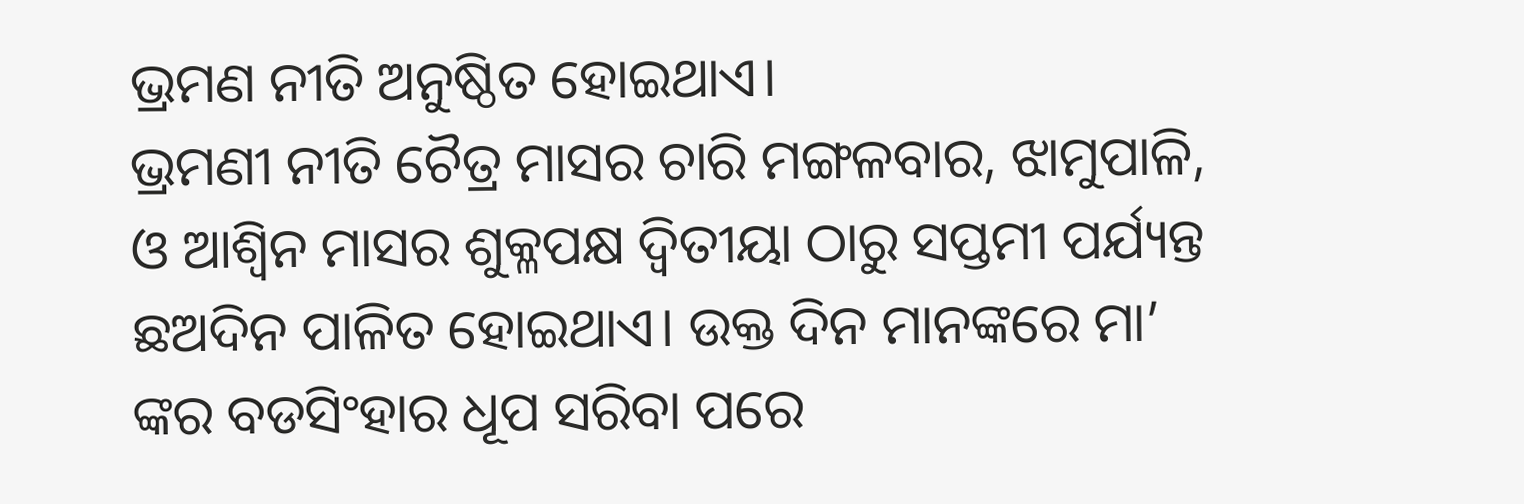ଭ୍ରମଣ ନୀତି ଅନୁଷ୍ଠିତ ହୋଇଥାଏ।
ଭ୍ରମଣୀ ନୀତି ଚୈତ୍ର ମାସର ଚାରି ମଙ୍ଗଳବାର, ଝାମୁପାଳି, ଓ ଆଶ୍ଵିନ ମାସର ଶୁକ୍ଳପକ୍ଷ ଦ୍ଵିତୀୟା ଠାରୁ ସପ୍ତମୀ ପର୍ଯ୍ୟନ୍ତ ଛଅଦିନ ପାଳିତ ହୋଇଥାଏ। ଉକ୍ତ ଦିନ ମାନଙ୍କରେ ମା’ ଙ୍କର ବଡସିଂହାର ଧୂପ ସରିବା ପରେ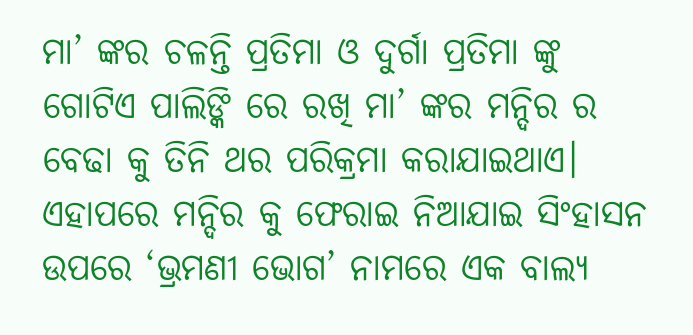ମା’ ଙ୍କର ଚଳନ୍ତି ପ୍ରତିମା ଓ ଦୁର୍ଗା ପ୍ରତିମା ଙ୍କୁ ଗୋଟିଏ ପାଲିଙ୍କି ରେ ରଖି ମା’ ଙ୍କର ମନ୍ଦିର ର ବେଢା କୁ ତିନି ଥର ପରିକ୍ରମା କରାଯାଇଥାଏ। ଏହାପରେ ମନ୍ଦିର କୁ ଫେରାଇ ନିଆଯାଇ ସିଂହାସନ ଉପରେ ‘ଭ୍ରମଣୀ ଭୋଗ’ ନାମରେ ଏକ ବାଲ୍ୟ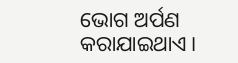ଭୋଗ ଅର୍ପଣ କରାଯାଇଥାଏ।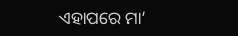ଏହାପରେ ମା’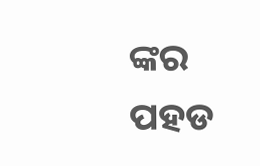ଙ୍କର ପହଡ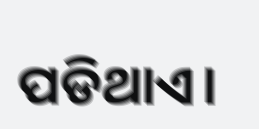ପଡିଥାଏ।